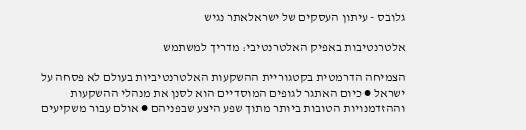גלובס - עיתון העסקים של ישראלאתר נגיש

אלטרנטיבות באפיק האלטרנטיבי: מדריך למשתמש

הצמיחה הדרמטית בקטגוריית ההשקעות האלטרנטיביות בעולם לא פסחה על ישראל ● כיום האתגר לגופים המוסדיים הוא לסנן את מנהלי ההשקעות וההזדמנויות הטובות ביותר מתוך שפע היצע שבפניהם ● אולם עבור משקיעים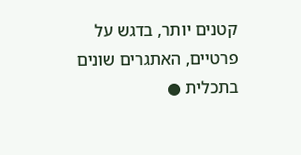קטנים יותר, בדגש על פרטיים, האתגרים שונים בתכלית ●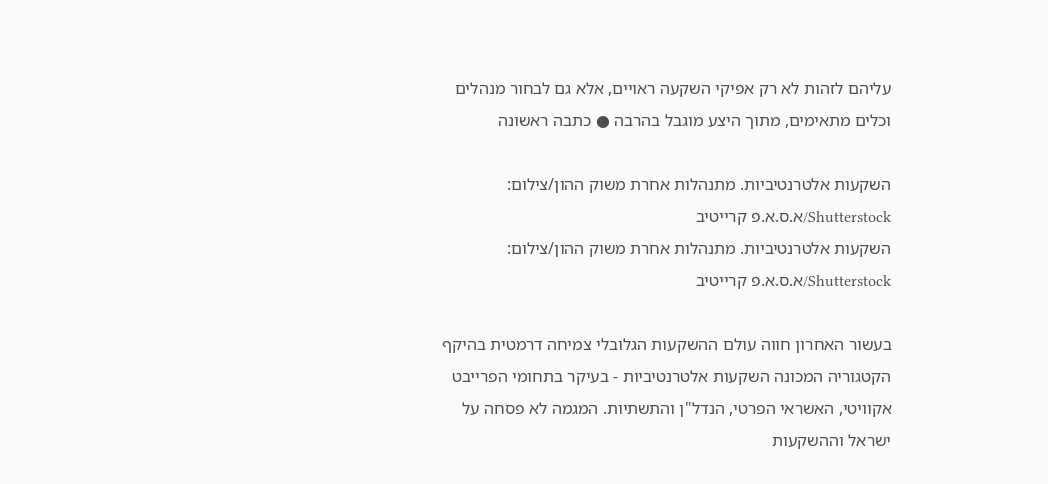עליהם לזהות לא רק אפיקי השקעה ראויים, אלא גם לבחור מנהלים וכלים מתאימים, מתוך היצע מוגבל בהרבה ● כתבה ראשונה

השקעות אלטרנטיביות. מתנהלות אחרת משוק ההון/צילום: Shutterstock/א.ס.א.פ קרייטיב
השקעות אלטרנטיביות. מתנהלות אחרת משוק ההון/צילום: Shutterstock/א.ס.א.פ קרייטיב

בעשור האחרון חווה עולם ההשקעות הגלובלי צמיחה דרמטית בהיקף הקטגוריה המכונה השקעות אלטרנטיביות - בעיקר בתחומי הפרייבט אקוויטי, האשראי הפרטי, הנדל"ן והתשתיות. המגמה לא פסחה על ישראל וההשקעות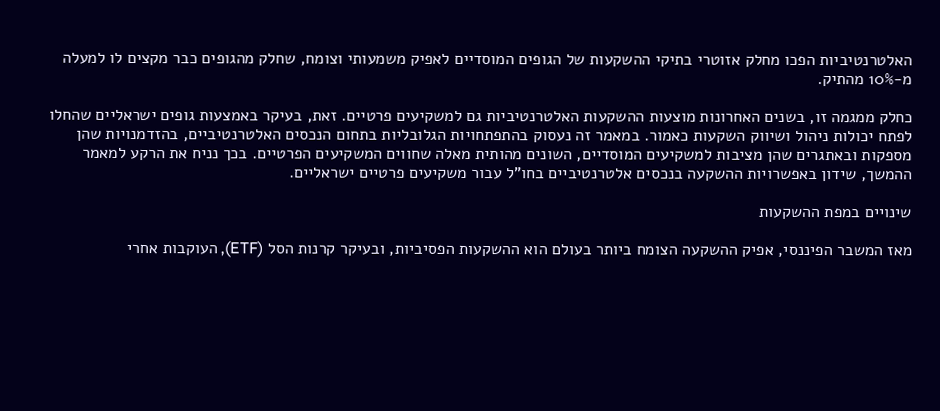האלטרנטיביות הפכו מחלק אזוטרי בתיקי ההשקעות של הגופים המוסדיים לאפיק משמעותי וצומח, שחלק מהגופים כבר מקצים לו למעלה מ-10% מהתיק.

כחלק ממגמה זו, בשנים האחרונות מוצעות ההשקעות האלטרנטיביות גם למשקיעים פרטיים. זאת, בעיקר באמצעות גופים ישראליים שהחלו לפתח יכולות ניהול ושיווק השקעות כאמור. במאמר זה נעסוק בהתפתחויות הגלובליות בתחום הנכסים האלטרנטיביים, בהזדמנויות שהן מספקות ובאתגרים שהן מציבות למשקיעים המוסדיים, השונים מהותית מאלה שחווים המשקיעים הפרטיים. בכך נניח את הרקע למאמר ההמשך, שידון באפשרויות ההשקעה בנכסים אלטרנטיביים בחו"ל עבור משקיעים פרטיים ישראליים.

שינויים במפת ההשקעות

מאז המשבר הפיננסי, אפיק ההשקעה הצומח ביותר בעולם הוא ההשקעות הפסיביות, ובעיקר קרנות הסל (ETF), העוקבות אחרי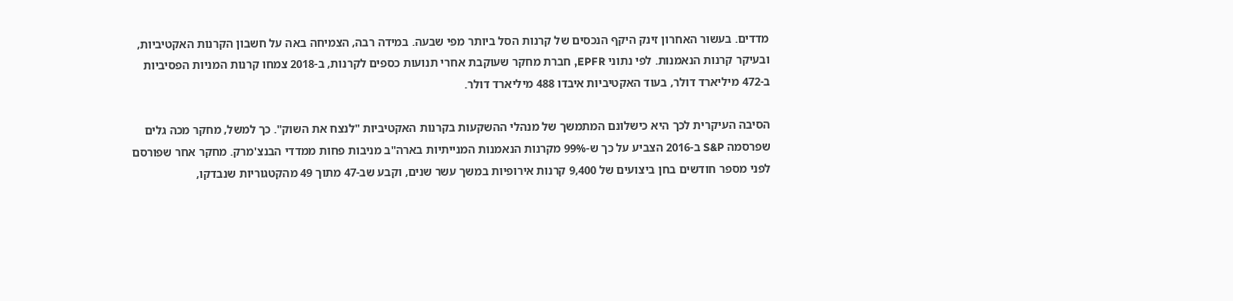מדדים. בעשור האחרון זינק היקף הנכסים של קרנות הסל ביותר מפי שבעה. במידה רבה, הצמיחה באה על חשבון הקרנות האקטיביות, ובעיקר קרנות הנאמנות. לפי נתוני EPFR, חברת מחקר שעוקבת אחרי תנועות כספים לקרנות, ב-2018 צמחו קרנות המניות הפסיביות ב-472 מיליארד דולר, בעוד האקטיביות איבדו 488 מיליארד דולר.

הסיבה העיקרית לכך היא כישלונם המתמשך של מנהלי ההשקעות בקרנות האקטיביות "לנצח את השוק". כך למשל, מחקר מכה גלים שפרסמה S&P ב-2016 הצביע על כך ש-99% מקרנות הנאמנות המנייתיות בארה"ב מניבות פחות ממדדי הבנצ'מרק. מחקר אחר שפורסם לפני מספר חודשים בחן ביצועים של 9,400 קרנות אירופיות במשך עשר שנים, וקבע שב-47 מתוך 49 מהקטגוריות שנבדקו,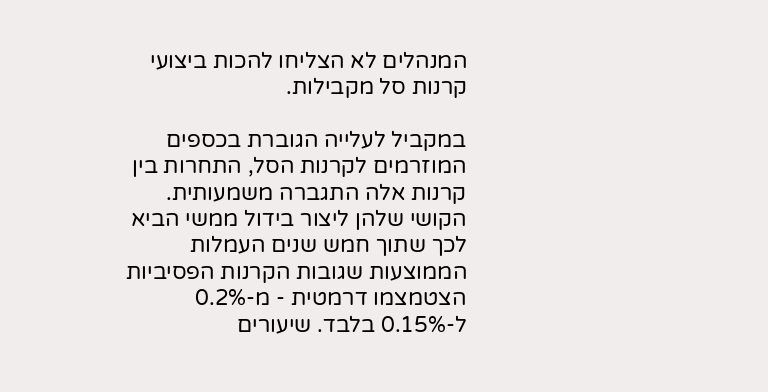המנהלים לא הצליחו להכות ביצועי קרנות סל מקבילות.

במקביל לעלייה הגוברת בכספים המוזרמים לקרנות הסל, התחרות בין קרנות אלה התגברה משמעותית. הקושי שלהן ליצור בידול ממשי הביא לכך שתוך חמש שנים העמלות הממוצעות שגובות הקרנות הפסיביות הצטמצמו דרמטית - מ-0.2% ל-0.15% בלבד. שיעורים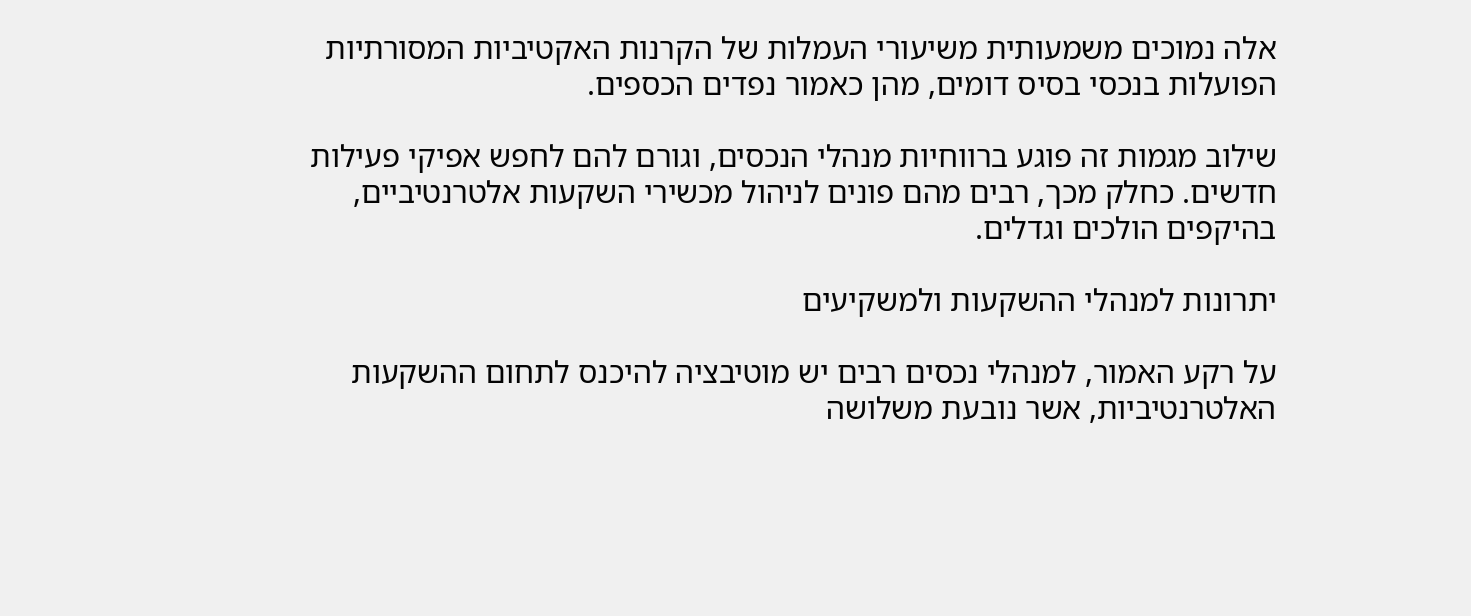אלה נמוכים משמעותית משיעורי העמלות של הקרנות האקטיביות המסורתיות הפועלות בנכסי בסיס דומים, מהן כאמור נפדים הכספים.

שילוב מגמות זה פוגע ברווחיות מנהלי הנכסים, וגורם להם לחפש אפיקי פעילות חדשים. כחלק מכך, רבים מהם פונים לניהול מכשירי השקעות אלטרנטיביים, בהיקפים הולכים וגדלים.

יתרונות למנהלי ההשקעות ולמשקיעים

על רקע האמור, למנהלי נכסים רבים יש מוטיבציה להיכנס לתחום ההשקעות האלטרנטיביות, אשר נובעת משלושה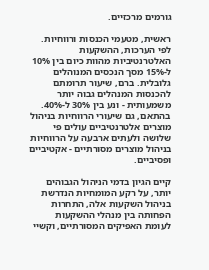גורמים מרכזיים.

ראשית, מטעמי הכנסות ורווחיות. לפי הערכות, ההשקעות האלטרנטיביות מהוות כיום בין 10% ל-15% מסך הנכסים המנוהלים גלובלית. ברם, שיעור תרומתם להכנסות המנהלים גבוה יותר משמעותית - ונע בין 30% ל-40%. בהתאם, גם שיעורי הרווחיות בניהול מוצרים אלטרנטיביים עולים פי שלושה ולעתים ארבעה על הרווחיות בניהול מוצרים מסורתיים - אקטיביים ופסיביים.

קיים הגיון בדמי הניהול הגבוהים יותר, על רקע המומחיות הנדרשת בניהול השקעות אלה, התחרות הפחותה בין מנהלי ההשקעות לעומת האפיקים המסורתיים, וקשיי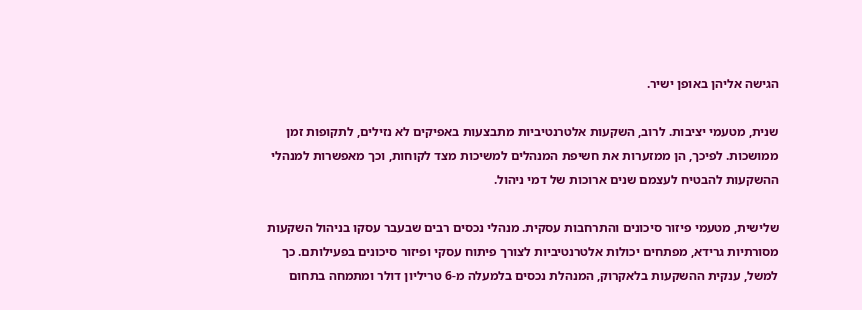הגישה אליהן באופן ישיר.

שנית, מטעמי יציבות. לרוב, השקעות אלטרנטיביות מתבצעות באפיקים לא נזילים, לתקופות זמן ממושכות. לפיכך, הן ממזערות את חשיפת המנהלים למשיכות מצד לקוחות, וכך מאפשרות למנהלי ההשקעות להבטיח לעצמם שנים ארוכות של דמי ניהול.

שלישית, מטעמי פיזור סיכונים והתרחבות עסקית. מנהלי נכסים רבים שבעבר עסקו בניהול השקעות מסורתיות גרידא, מפתחים יכולות אלטרנטיביות לצורך פיתוח עסקי ופיזור סיכונים בפעילותם. כך למשל, ענקית ההשקעות בלאקרוק, המנהלת נכסים בלמעלה מ-6 טריליון דולר ומתמחה בתחום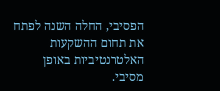הפסיבי, החלה השנה לפתח את תחום ההשקעות האלטרנטיביות באופן מסיבי.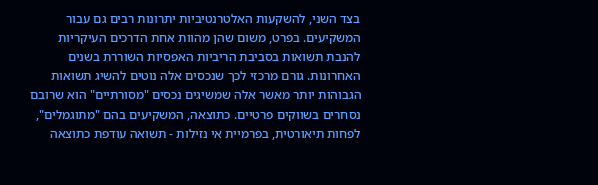בצד השני, להשקעות האלטרנטיביות יתרונות רבים גם עבור המשקיעים. בפרט, משום שהן מהוות אחת הדרכים העיקריות להנבת תשואות בסביבת הריביות האפסיות השוררת בשנים האחרונות. גורם מרכזי לכך שנכסים אלה נוטים להשיג תשואות הגבוהות יותר מאשר אלה שמשיגים נכסים "מסורתיים" הוא שרובם נסחרים בשווקים פרטיים. כתוצאה, המשקיעים בהם "מתוגמלים", לפחות תיאורטית, בפרמיית אי נזילות - תשואה עודפת כתוצאה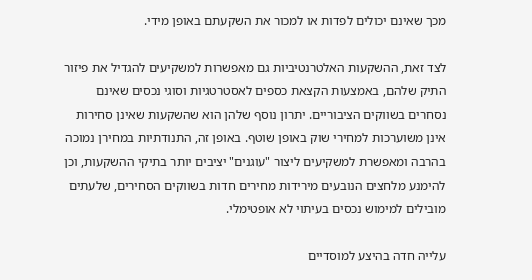מכך שאינם יכולים לפדות או למכור את השקעתם באופן מידי.

לצד זאת, ההשקעות האלטרנטיביות גם מאפשרות למשקיעים להגדיל את פיזור התיק שלהם, באמצעות הקצאת כספים לאסטרטגיות וסוגי נכסים שאינם נסחרים בשווקים הציבוריים. יתרון נוסף שלהן הוא שהשקעות שאינן סחירות אינן משוערכות למחירי שוק באופן שוטף. באופן זה, התנודתיות במחירן נמוכה בהרבה ומאפשרת למשקיעים ליצור "עוגנים" יציבים יותר בתיקי ההשקעות, וכן להימנע מלחצים הנובעים מירידות מחירים חדות בשווקים הסחירים, שלעתים מובילים למימוש נכסים בעיתוי לא אופטימלי.

עלייה חדה בהיצע למוסדיים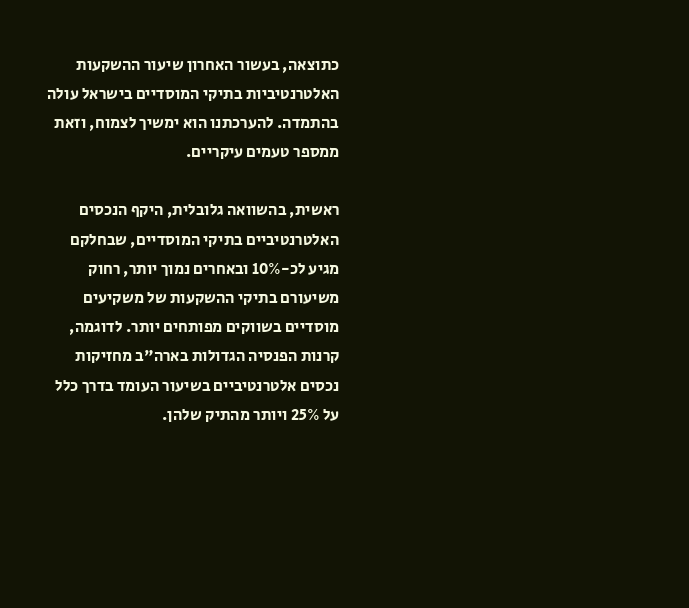כתוצאה, בעשור האחרון שיעור ההשקעות האלטרנטיביות בתיקי המוסדיים בישראל עולה בהתמדה. להערכתנו הוא ימשיך לצמוח, וזאת ממספר טעמים עיקריים.

ראשית, בהשוואה גלובלית, היקף הנכסים האלטרנטיביים בתיקי המוסדיים, שבחלקם מגיע לכ-10% ובאחרים נמוך יותר, רחוק משיעורם בתיקי ההשקעות של משקיעים מוסדיים בשווקים מפותחים יותר. לדוגמה, קרנות הפנסיה הגדולות בארה"ב מחזיקות נכסים אלטרנטיביים בשיעור העומד בדרך כלל על 25% ויותר מהתיק שלהן.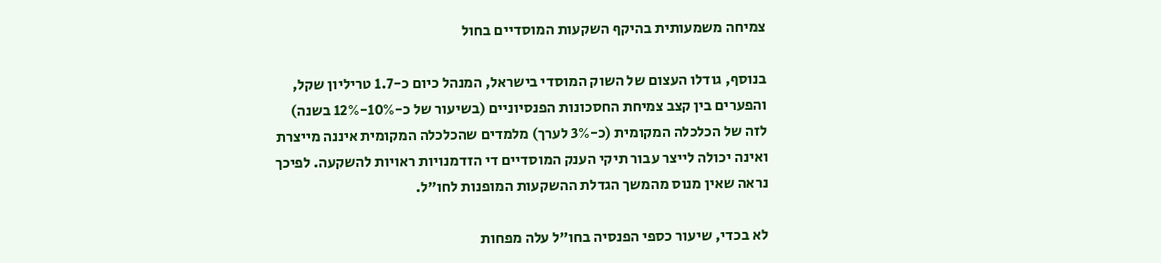צמיחה משמעותית בהיקף השקעות המוסדיים בחול

בנוסף, גודלו העצום של השוק המוסדי בישראל, המנהל כיום כ-1.7 טריליון שקל, והפערים בין קצב צמיחת החסכונות הפנסיוניים (בשיעור של כ-10%-12% בשנה) לזה של הכלכלה המקומית (כ-3% לערך) מלמדים שהכלכלה המקומית איננה מייצרת ואינה יכולה לייצר עבור תיקי הענק המוסדיים די הזדמנויות ראויות להשקעה. לפיכך נראה שאין מנוס מהמשך הגדלת ההשקעות המופנות לחו"ל.

לא בכדי, שיעור כספי הפנסיה בחו"ל עלה מפחות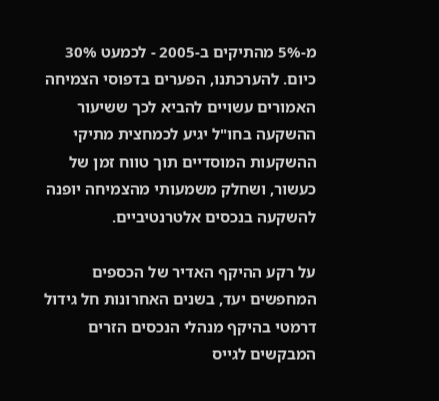מ-5% מהתיקים ב-2005 - לכמעט 30% כיום. להערכתנו, הפערים בדפוסי הצמיחה האמורים עשויים להביא לכך ששיעור ההשקעה בחו"ל יגיע לכמחצית מתיקי ההשקעות המוסדיים תוך טווח זמן של כעשור, ושחלק משמעותי מהצמיחה יופנה להשקעה בנכסים אלטרנטיביים.

על רקע ההיקף האדיר של הכספים המחפשים יעד, בשנים האחרונות חל גידול דרמטי בהיקף מנהלי הנכסים הזרים המבקשים לגייס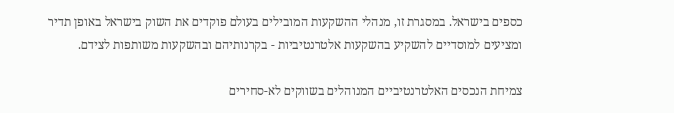כספים בישראל. במסגרת זו, מנהלי ההשקעות המובילים בעולם פוקדים את השוק בישראל באופן תדיר ומציעים למוסדיים להשקיע בהשקעות אלטרנטיביות - בקרנותיהם ובהשקעות משותפות לצידם.

צמיחת הנכסים האלטרנטיביים המנוהלים בשווקים לא-סחירים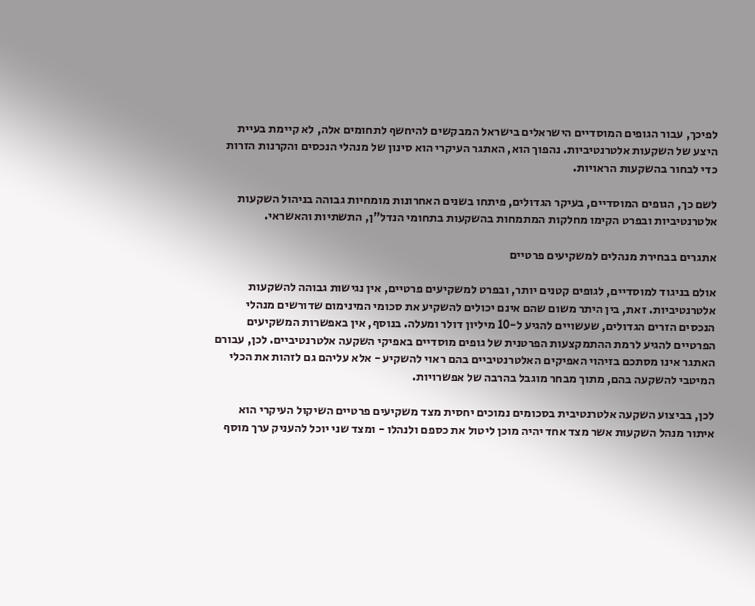לפיכך, עבור הגופים המוסדיים הישראלים בישראל המבקשים להיחשף לתחומים אלה, לא קיימת בעיית היצע של השקעות אלטרנטיביות. נהפוך הוא, האתגר העיקרי הוא סינון של מנהלי הנכסים והקרנות הזרות כדי לבחור בהשקעות הראויות.

לשם כך, הגופים המוסדיים, בעיקר הגדולים, פיתחו בשנים האחרונות מומחיות גבוהה בניהול השקעות אלטרנטיביות ובפרט הקימו מחלקות המתמחות בהשקעות בתחומי הנדל"ן, התשתיות והאשראי.

אתגרים בבחירת מנהלים למשקיעים פרטיים

אולם בניגוד למוסדיים, לגופים קטנים יותר, ובפרט למשקיעים פרטיים, אין נגישות גבוהה להשקעות אלטרנטיביות. זאת, בין היתר משום שהם אינם יכולים להשקיע את סכומי המינימום שדורשים מנהלי הנכסים הזרים הגדולים, שעשויים להגיע ל-10 מיליון דולר ומעלה. בנוסף, אין באפשרות המשקיעים הפרטיים להגיע לרמת ההתמקצעות הפרטנית של גופים מוסדיים באפיקי השקעה אלטרנטיביים. לכן, עבורם האתגר אינו מסתכם בזיהוי האפיקים האלטרנטיביים בהם ראוי להשקיע - אלא עליהם גם לזהות את הכלי המיטבי להשקעה בהם, מתוך מבחר מוגבל בהרבה של אפשרויות.

לכן, בביצוע השקעה אלטרנטיבית בסכומים נמוכים יחסית מצד משקיעים פרטיים השיקול העיקרי הוא איתור מנהל השקעות אשר מצד אחד יהיה מוכן ליטול את כספם ולנהלו - ומצד שני יוכל להעניק ערך מוסף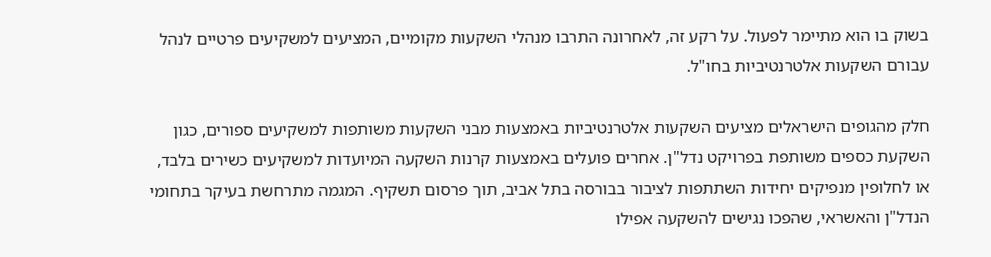בשוק בו הוא מתיימר לפעול. על רקע זה, לאחרונה התרבו מנהלי השקעות מקומיים, המציעים למשקיעים פרטיים לנהל עבורם השקעות אלטרנטיביות בחו"ל.

חלק מהגופים הישראלים מציעים השקעות אלטרנטיביות באמצעות מבני השקעות משותפות למשקיעים ספורים, כגון השקעת כספים משותפת בפרויקט נדל"ן. אחרים פועלים באמצעות קרנות השקעה המיועדות למשקיעים כשירים בלבד, או לחלופין מנפיקים יחידות השתתפות לציבור בבורסה בתל אביב, תוך פרסום תשקיף. המגמה מתרחשת בעיקר בתחומי הנדל"ן והאשראי, שהפכו נגישים להשקעה אפילו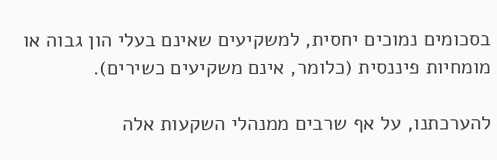בסכומים נמוכים יחסית, למשקיעים שאינם בעלי הון גבוה או מומחיות פיננסית (כלומר, אינם משקיעים כשירים).

להערכתנו, על אף שרבים ממנהלי השקעות אלה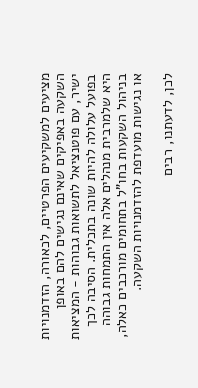מציעים למשקיעים הפרטיים, לכאורה, הזדמנויות השקעה באפיקים שאינם נגישים להם באופן ישיר, עם פוטנציאל לתשואות גבוהות - המציאות בפועל עלולה להיות שונה בתכלית. הסיבה לכך היא שלמרבית מנהלים אלה אין התמחות גבוהה בניהול השקעות בחו"ל בתחומים מורכבים כאלה, או נגישות מועדפת להזדמנויות השקעה.

לכן, לדעתנו, רבים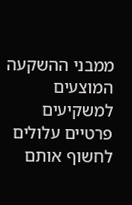ממבני ההשקעה המוצעים למשקיעים פרטיים עלולים לחשוף אותם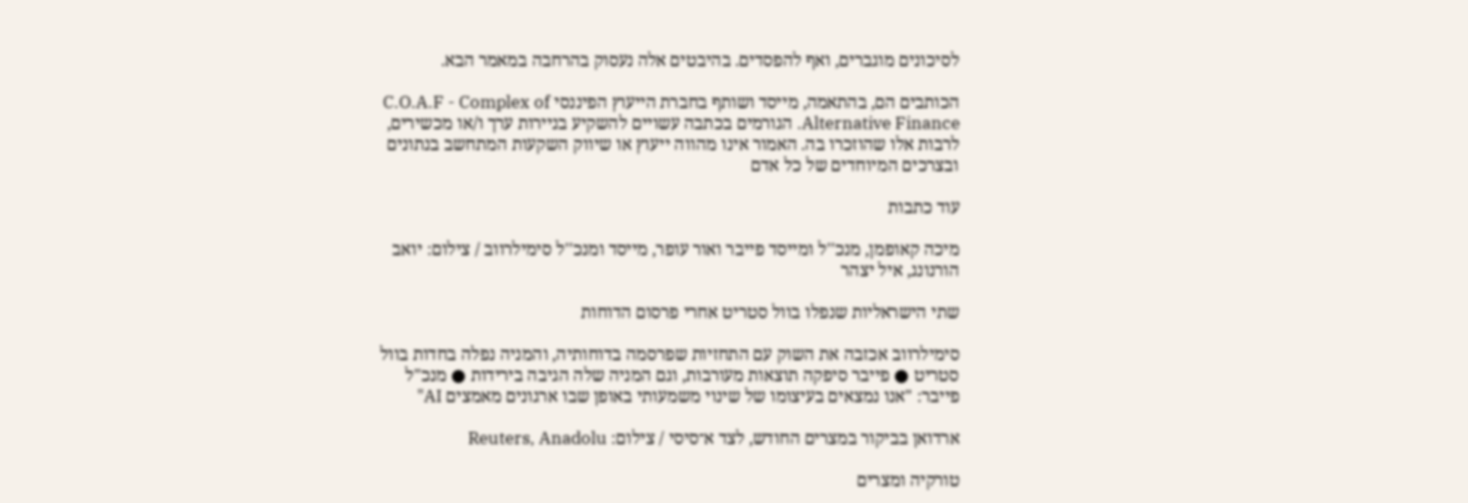לסיכונים מוגברים, ואף להפסדים. בהיבטים אלה נעסוק בהרחבה במאמר הבא.

הכותבים הם, בהתאמה, מייסד ושותף בחברת הייעוץ הפיננסי C.O.A.F - Complex of Alternative Finance. הגורמים בכתבה עשויים להשקיע בניירות ערך ו/או מכשירים, לרבות אלו שהוזכרו בה. האמור אינו מהווה ייעוץ או שיווק השקעות המתחשב בנתונים ובצרכים המיוחדים של כל אדם

עוד כתבות

מיכה קאופמן, מנכ''ל ומייסד פייבר ואור עופר, מייסד ומנכ''ל סימילרווב / צילום: יואב הורנונג, איל יצהר

שתי הישראליות שנפלו בוול סטריט אחרי פרסום הדוחות

סימילרווב אכזבה את השוק עם התחזיות שפרסמה בדוחותיה, והמניה נפלה בחדות בוול סטריט ● פייבר סיפקה תוצאות מעורבות, וגם המניה שלה הגיבה בירידות ● מנכ"ל פייבר: "אנו נמצאים בעיצומו של שינוי משמעותי באופן שבו ארגונים מאמצים AI"

ארדואן בביקור במצרים החודש, לצד א־סיסי / צילום: Reuters, Anadolu

טורקיה ומצרים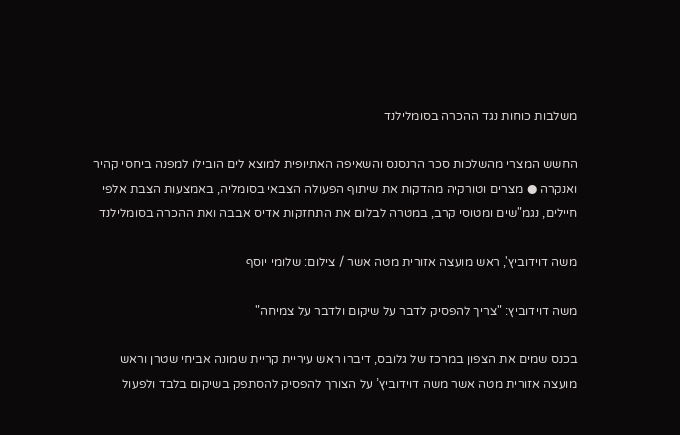משלבות כוחות נגד ההכרה בסומלילנד

החשש המצרי מהשלכות סכר הרנסנס והשאיפה האתיופית למוצא לים הובילו למפנה ביחסי קהיר ואנקרה ● מצרים וטורקיה מהדקות את שיתוף הפעולה הצבאי בסומליה, באמצעות הצבת אלפי חיילים, נגמ"שים ומטוסי קרב, במטרה לבלום את התחזקות אדיס אבבה ואת ההכרה בסומלילנד

משה דוידוביץ', ראש מועצה אזורית מטה אשר / צילום: שלומי יוסף

משה דוידוביץ: "צריך להפסיק לדבר על שיקום ולדבר על צמיחה"

בכנס שמים את הצפון במרכז של גלובס, דיברו ראש עיריית קריית שמונה אביחי שטרן וראש מועצה אזורית מטה אשר משה דוידוביץ’ על הצורך להפסיק להסתפק בשיקום בלבד ולפעול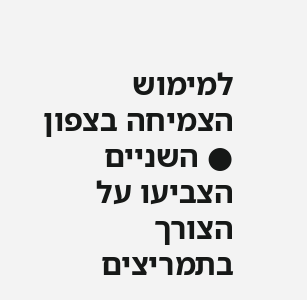למימוש הצמיחה בצפון ● השניים הצביעו על הצורך בתמריצים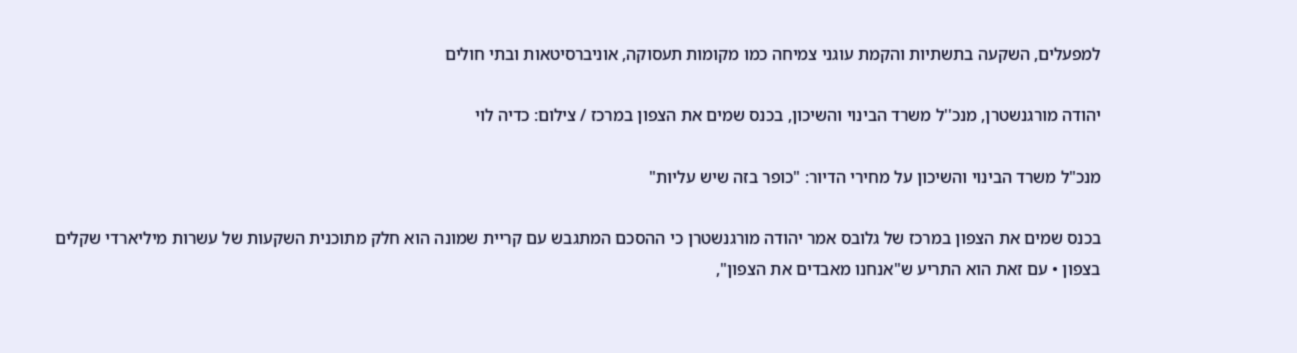למפעלים, השקעה בתשתיות והקמת עוגני צמיחה כמו מקומות תעסוקה, אוניברסיטאות ובתי חולים

יהודה מורגנשטרן, מנכ''ל משרד הבינוי והשיכון, בכנס שמים את הצפון במרכז / צילום: כדיה לוי

מנכ"ל משרד הבינוי והשיכון על מחירי הדיור: "כופר בזה שיש עליות"

בכנס שמים את הצפון במרכז של גלובס אמר יהודה מורגנשטרן כי ההסכם המתגבש עם קריית שמונה הוא חלק מתוכנית השקעות של עשרות מיליארדי שקלים בצפון • עם זאת הוא התריע ש"אנחנו מאבדים את הצפון",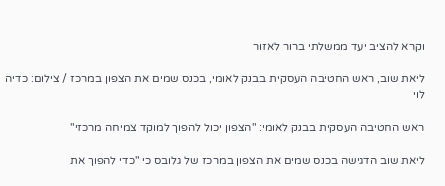וקרא להציב יעד ממשלתי ברור לאזור

ליאת שוב, ראש החטיבה העסקית בבנק לאומי, בכנס שמים את הצפון במרכז / צילום: כדיה לוי

ראש החטיבה העסקית בבנק לאומי: "הצפון יכול להפוך למוקד צמיחה מרכזי"

ליאת שוב הדגישה בכנס שמים את הצפון במרכז של גלובס כי "כדי להפוך את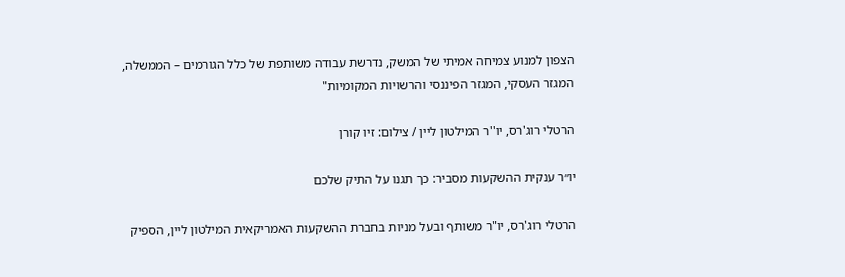הצפון למנוע צמיחה אמיתי של המשק, נדרשת עבודה משותפת של כלל הגורמים – הממשלה, המגזר העסקי, המגזר הפיננסי והרשויות המקומיות"

הרטלי רוג'רס, יו''ר המילטון ליין / צילום: זיו קורן

יו״ר ענקית ההשקעות מסביר: כך תגנו על התיק שלכם

הרטלי רוג'רס, יו"ר משותף ובעל מניות בחברת ההשקעות האמריקאית המילטון ליין, הספיק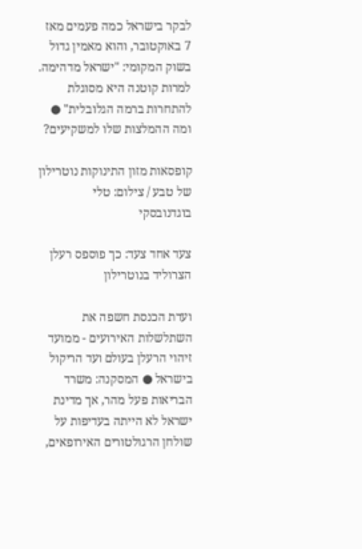לבקר בישראל כמה פעמים מאז 7 באוקטובר, והוא מאמין גדול בשוק המקומי: "ישראל מדהימה. למרות קוטנה היא מסוגלת להתחרות ברמה הגלובלית" ● ומה ההמלצות שלו למשקיעים?

קופסאות מזון התינוקות נוטרילון של טבע / צילום: טלי בוגדנובסקי

צעד אחד צעד: כך פוספס רעלן הצרוליד בנוטרילון

ועדת הכנסת חשפה את השתלשלות האירועים - ממועד זיהוי הרעלן בעולם ועד הריקול בישראל ● המסקנה: משרד הבריאות פעל מהר, אך מדינת ישראל לא הייתה בעדיפות על שולחן הרגולטורים האירופאים,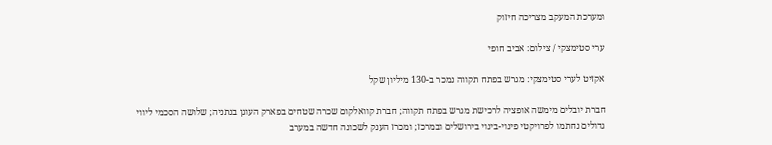ומערכת המעקב מצריכה חיזוק

ערי סטימצקי / צילום: אביב חופי

אקזיט לערי סטימצקי: מגרש בפתח תקווה נמכר ב-130 מיליון שקל

חברת יובלים מימשה אופציה לרכישת מגרש בפתח תקווה; חברת קוואלקום שכרה שטחים בפארק העוגן בנתניה; שלושה הסכמי ליווי גדולים נחתמו לפרויקטי פינוי-בינוי בירושלים ובמרכז; ומכרז הענק לשכונה חדשה במערב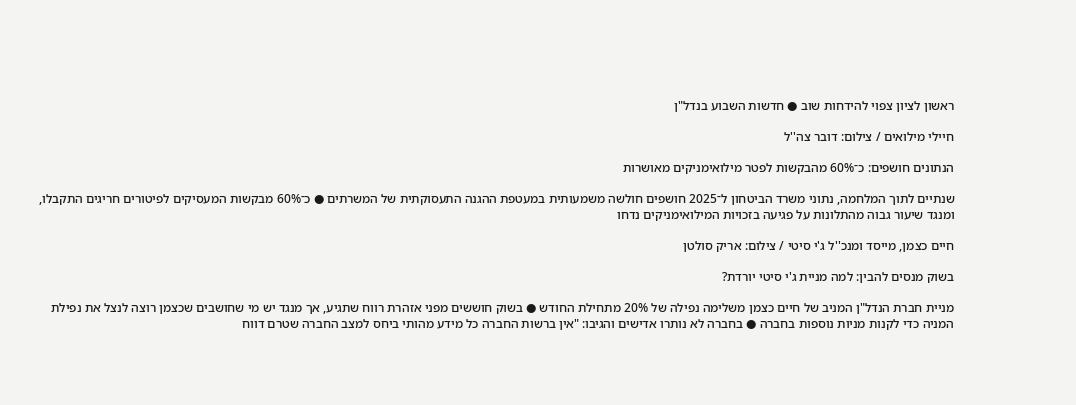ראשון לציון צפוי להידחות שוב ● חדשות השבוע בנדל"ן

חיילי מילואים / צילום: דובר צה''ל

הנתונים חושפים: כ־60% מהבקשות לפטר מילואימניקים מאושרות

שנתיים לתוך המלחמה, נתוני משרד הביטחון ל־2025 חושפים חולשה משמעותית במעטפת ההגנה התעסוקתית של המשרתים ● כ־60% מבקשות המעסיקים לפיטורים חריגים התקבלו, ומנגד שיעור גבוה מהתלונות על פגיעה בזכויות המילואימניקים נדחו

חיים כצמן, מייסד ומנכ''ל ג'י סיטי / צילום: אריק סולטן

בשוק מנסים להבין: למה מניית ג'י סיטי יורדת?

מניית חברת הנדל"ן המניב של חיים כצמן משלימה נפילה של 20% מתחילת החודש ● בשוק חוששים מפני אזהרת רווח שתגיע, אך מנגד יש מי שחושבים שכצמן רוצה לנצל את נפילת המניה כדי לקנות מניות נוספות בחברה ● בחברה לא נותרו אדישים והגיבו: "אין ברשות החברה כל מידע מהותי ביחס למצב החברה שטרם דווח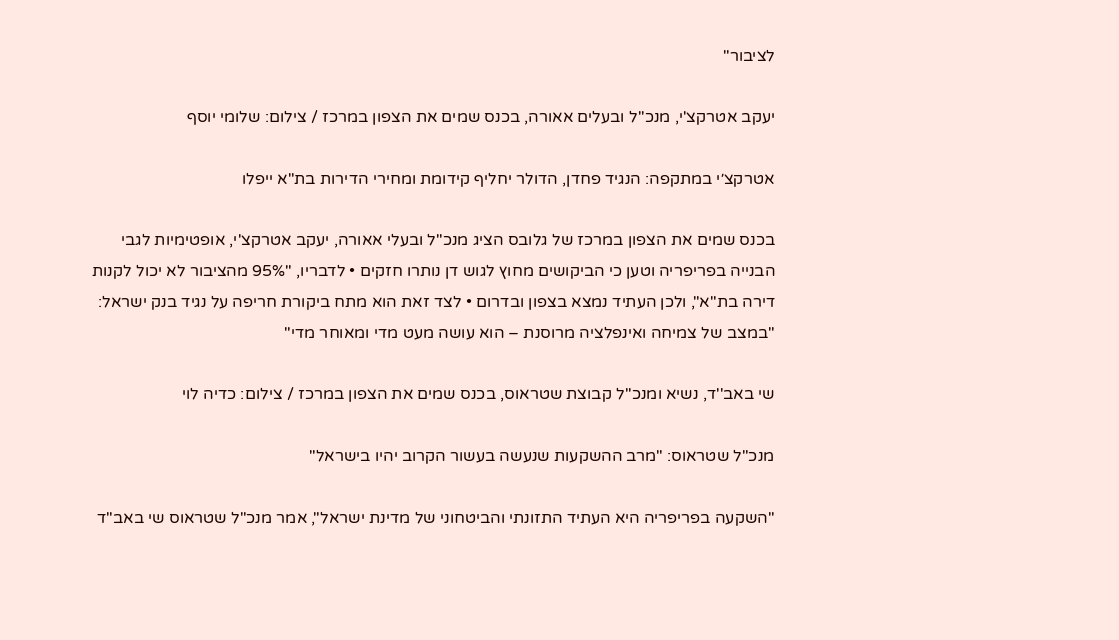לציבור"

יעקב אטרקצ'י, מנכ''ל ובעלים אאורה, בכנס שמים את הצפון במרכז / צילום: שלומי יוסף

אטרקצ׳י במתקפה: הנגיד פחדן, הדולר יחליף קידומת ומחירי הדירות בת"א ייפלו

בכנס שמים את הצפון במרכז של גלובס הציג מנכ"ל ובעלי אאורה, יעקב אטרקצ'י, אופטימיות לגבי הבנייה בפריפריה וטען כי הביקושים מחוץ לגוש דן נותרו חזקים • לדבריו, "95% מהציבור לא יכול לקנות דירה בת"א", ולכן העתיד נמצא בצפון ובדרום • לצד זאת הוא מתח ביקורת חריפה על נגיד בנק ישראל: "במצב של צמיחה ואינפלציה מרוסנת – הוא עושה מעט מדי ומאוחר מדי"

שי באב''ד, נשיא ומנכ''ל קבוצת שטראוס, בכנס שמים את הצפון במרכז / צילום: כדיה לוי

מנכ"ל שטראוס: "מרב ההשקעות שנעשה בעשור הקרוב יהיו בישראל"

"השקעה בפריפריה היא העתיד התזונתי והביטחוני של מדינת ישראל", אמר מנכ"ל שטראוס שי באב"ד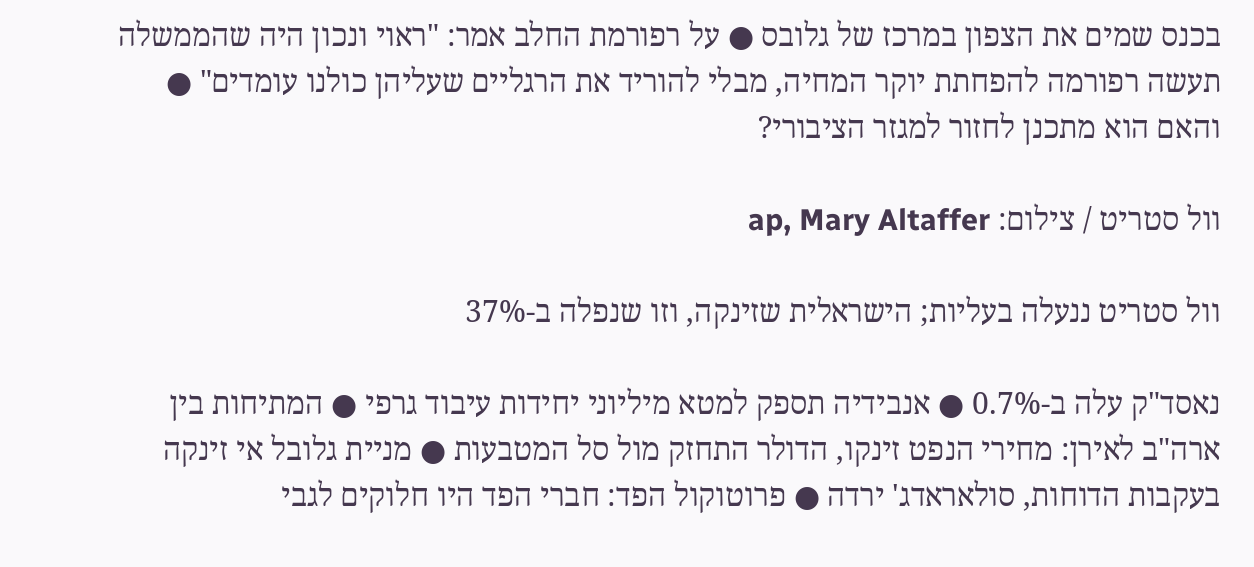בכנס שמים את הצפון במרכז של גלובס ● על רפורמת החלב אמר: "ראוי ונכון היה שהממשלה תעשה רפורמה להפחתת יוקר המחיה, מבלי להוריד את הרגליים שעליהן כולנו עומדים" ● והאם הוא מתכנן לחזור למגזר הציבורי?

וול סטריט / צילום: ap, Mary Altaffer

וול סטריט ננעלה בעליות; הישראלית שזינקה, וזו שנפלה ב-37%

נאסד"ק עלה ב-0.7% ● אנבידיה תספק למטא מיליוני יחידות עיבוד גרפי ● המתיחות בין ארה"ב לאירן: מחירי הנפט זינקו, הדולר התחזק מול סל המטבעות ● מניית גלובל אי זינקה בעקבות הדוחות, סולאראדג' ירדה ● פרוטוקול הפד: חברי הפד היו חלוקים לגבי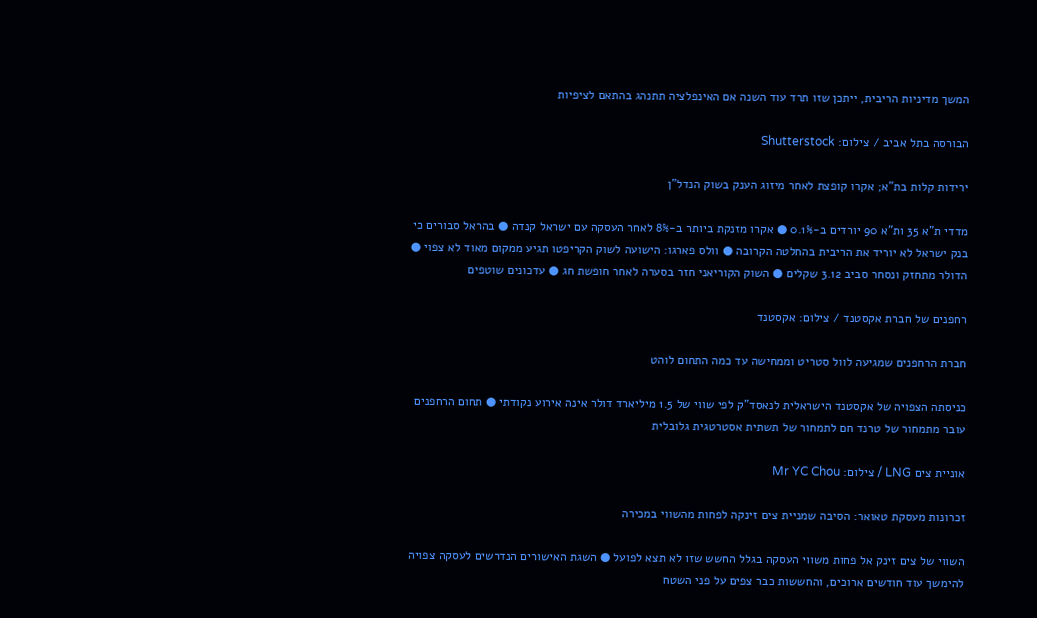המשך מדיניות הריבית, ייתכן שזו תרד עוד השנה אם האינפלציה תתנהג בהתאם לציפיות

הבורסה בתל אביב / צילום: Shutterstock

ירידות קלות בת"א; אקרו קופצת לאחר מיזוג הענק בשוק הנדל"ן

מדדי ת"א 35 ות"א 90 יורדים ב-0.1% ● אקרו מזנקת ביותר ב-8% לאחר העסקה עם ישראל קנדה ● בהראל סבורים כי בנק ישראל לא יוריד את הריבית בהחלטה הקרובה ● וולס פארגו: הישועה לשוק הקריפטו תגיע ממקום מאוד לא צפוי ● הדולר מתחזק ונסחר סביב 3.12 שקלים ● השוק הקוריאני חזר בסערה לאחר חופשת חג ● עדכונים שוטפים

רחפנים של חברת אקסטנד / צילום: אקסטנד

חברת הרחפנים שמגיעה לוול סטריט וממחישה עד כמה התחום לוהט

כניסתה הצפויה של אקסטנד הישראלית לנאסד"ק לפי שווי של 1.5 מיליארד דולר אינה אירוע נקודתי ● תחום הרחפנים עובר מתמחור של טרנד חם לתמחור של תשתית אסטרטגית גלובלית

אוניית צים LNG / צילום: Mr YC Chou

זכרונות מעסקת טאואר: הסיבה שמניית צים זינקה לפחות מהשווי במכירה

השווי של צים זינק אל פחות משווי העסקה בגלל החשש שזו לא תצא לפועל ● השגת האישורים הנדרשים לעסקה צפויה להימשך עוד חודשים ארוכים, והחששות כבר צפים על פני השטח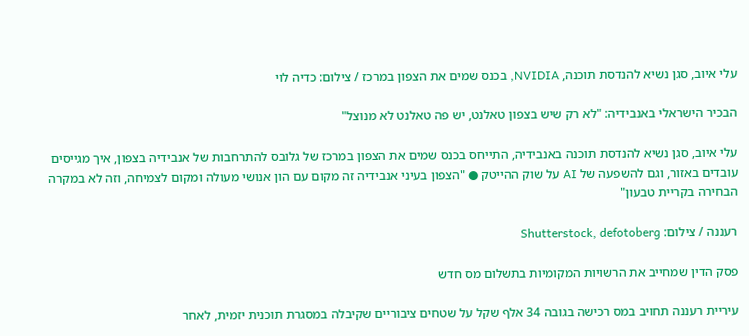עלי איוב, סגן נשיא להנדסת תוכנה, NVIDIA, בכנס שמים את הצפון במרכז / צילום: כדיה לוי

הבכיר הישראלי באנבידיה: "לא רק שיש בצפון טאלנט, יש פה טאלנט לא מנוצל"

עלי איוב, סגן נשיא להנדסת תוכנה באנבידיה, התייחס בכנס שמים את הצפון במרכז של גלובס להתרחבות של אנבידיה בצפון, איך מגייסים עובדים באזור, וגם להשפעה של AI על שוק ההייטק ● "הצפון בעיני אנבידיה זה מקום עם הון אנושי מעולה ומקום לצמיחה, וזה לא במקרה הבחירה בקריית טבעון"

רעננה / צילום: Shutterstock, defotoberg

פסק הדין שמחייב את הרשויות המקומיות בתשלום מס חדש

עיריית רעננה תחויב במס רכישה בגובה 34 אלף שקל על שטחים ציבוריים שקיבלה במסגרת תוכנית יזמית, לאחר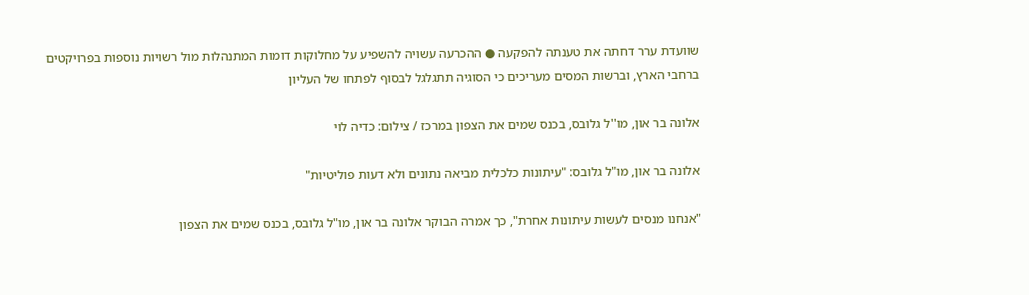שוועדת ערר דחתה את טענתה להפקעה ● ההכרעה עשויה להשפיע על מחלוקות דומות המתנהלות מול רשויות נוספות בפרויקטים ברחבי הארץ, וברשות המסים מעריכים כי הסוגיה תתגלגל לבסוף לפתחו של העליון

אלונה בר און, מו''ל גלובס, בכנס שמים את הצפון במרכז / צילום: כדיה לוי

אלונה בר און, מו"ל גלובס: "עיתונות כלכלית מביאה נתונים ולא דעות פוליטיות"

"אנחנו מנסים לעשות עיתונות אחרת", כך אמרה הבוקר אלונה בר און, מו"ל גלובס, בכנס שמים את הצפון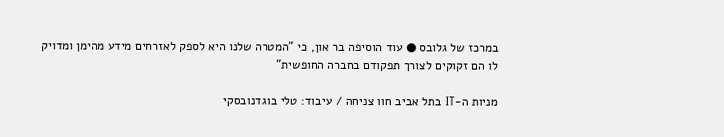במרכז של גלובס ● עוד הוסיפה בר און, כי "המטרה שלנו היא לספק לאזרחים מידע מהימן ומדויק לו הם זקוקים לצורך תפקודם בחברה החופשית"

מניות ה-IT בתל אביב חוו צניחה / עיבוד: טלי בוגדנובסקי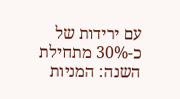עם ירידות של כ-30% מתחילת השנה: המניות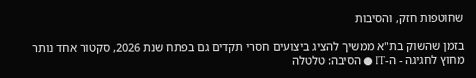שחוטפות חזק, והסיבות

בזמן שהשוק בת"א ממשיך להציג ביצועים חסרי תקדים גם בפתח שנת 2026, סקטור אחד נותר מחוץ לחגיגה - ה-IT ● הסיבה: טלטלה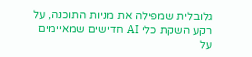גלובלית שמפילה את מניות התוכנה, על רקע השקת כלי AI חדישים שמאיימים על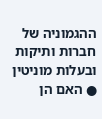ההגמוניה של חברות ותיקות ובעלות מוניטין ● האם הן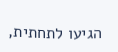הגיעו לתחתית,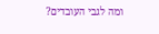ומה לגבי העובדים?